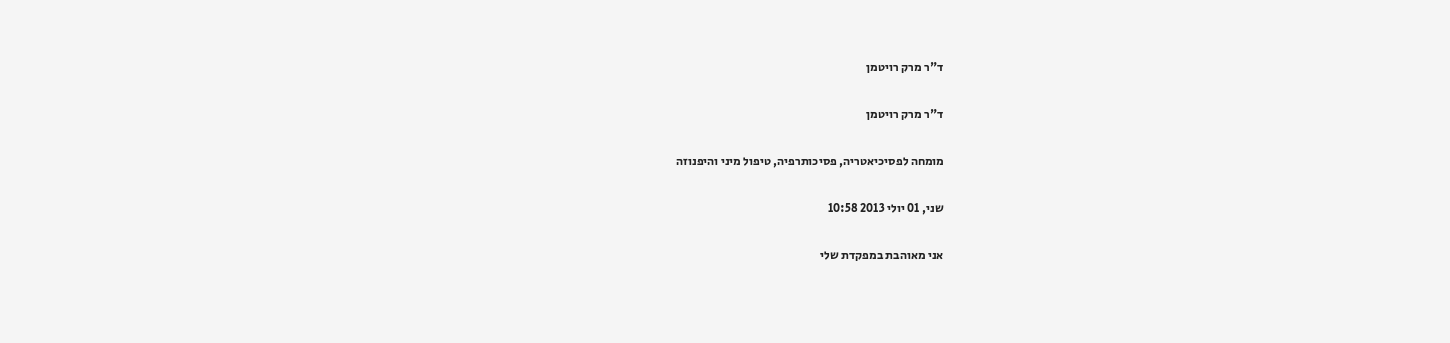ד"ר מרק רויטמן

ד"ר מרק רויטמן

מומחה לפסיכיאטריה, פסיכותרפיה, טיפול מיני והיפנוזה

שני, 01 יולי 2013 10:58

אני מאוהבת במפקדת שלי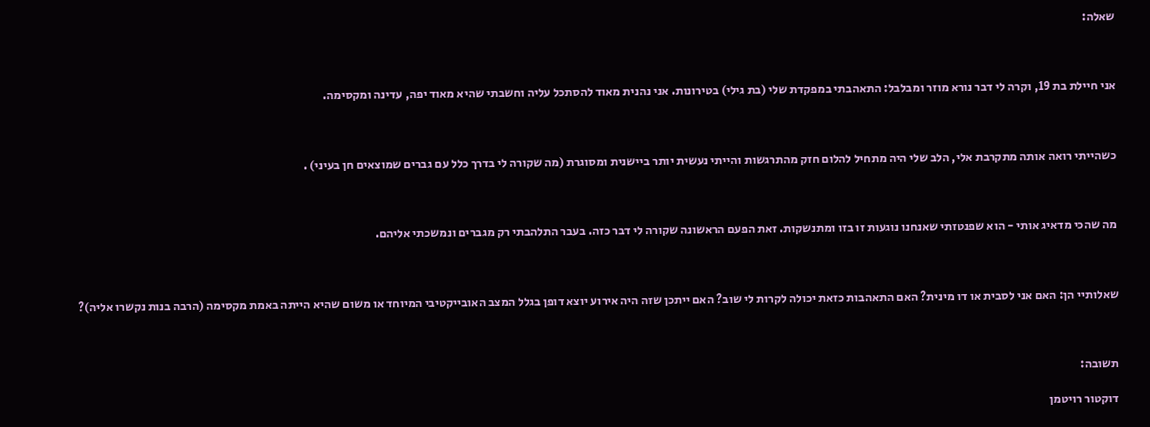שאלה:



אני חיילת בת 19, וקרה לי דבר נורא מוזר ומבלבל: התאהבתי במפקדת שלי (בת גילי) בטירונות. אני נהנית מאוד להסתכל עליה וחשבתי שהיא מאוד יפה, עדינה ומקסימה.



כשהייתי רואה אותה מתקרבת אלי, הלב שלי היה מתחיל להלום חזק מהתרגשות והייתי נעשית יותר ביישנית ומסוגרת (מה שקורה לי בדרך כלל עם גברים שמוצאים חן בעיני) .



מה שהכי מדאיג אותי - הוא שפנטזתי שאנחנו נוגעות זו בזו ומתנשקות. זאת הפעם הראשונה שקורה לי דבר כזה. בעבר התלהבתי רק מגברים ונמשכתי אליהם.



שאלותיי הן: האם אני לסבית או דו מינית? האם התאהבות כזאת יכולה לקרות לי שוב? האם ייתכן שזה היה אירוע יוצא דופן בגלל המצב האובייקטיבי המיוחד או משום שהיא הייתה באמת מקסימה (הרבה בנות נקשרו אליה)?



תשובה:

דוקטור רויטמן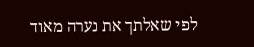לפי שאלתך את נערה מאוד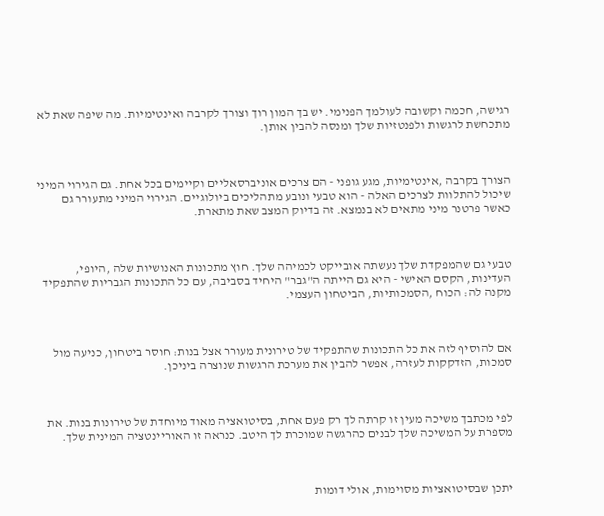רגישה, חכמה וקשובה לעולמך הפנימי. יש בך המון רוך וצורך לקרבה ואינטימיות. מה שיפה שאת לא מתכחשת לרגשות ולפנטזיות שלך ומנסה להבין אותן.



הצורך בקרבה ,אינטימיות, מגע גופני - הם צרכים אוניברסאליים וקיימים בכל אחת. גם הגירוי המיני שיכול להתלוות לצרכים האלה - הוא טבעי ונובע מתהליכים ביולוגיים. הגירוי המיני מתעורר גם כאשר פרטנר מיני מתאים לא בנמצא. זה בדיוק המצב שאת מתארת.



טבעי גם שהמפקדת שלך נעשתה אובייקט לכמיהה שלך. חוץ מתכונות האנושיות שלה ,היופי, העדינות, הקסם האישי - היא גם הייתה ה"גבר" היחיד בסביבה, עם כל התכונות הגבריות שהתפקיד מקנה לה: הכוח ,הסמכותיות, הביטחון העצמי.



אם להוסיף לזה את כל התכונות שהתפקיד של טירונית מעורר אצל בנות: חוסר ביטחון, כניעה מול סמכות, הזדקקות לעזרה, אפשר להבין את מערכת הרגשות שנוצרה ביניכן.



לפי מכתבך משיכה מעין זו קרתה לך רק פעם אחת, בסיטואציה מאוד מיוחדת של טירונות בנות. את מספרת על המשיכה שלך לבנים כהרגשה שמוכרת לך היטב. כנראה זו האוריינטציה המינית שלך.



יתכן שבסיטואציות מסוימות, אולי דומות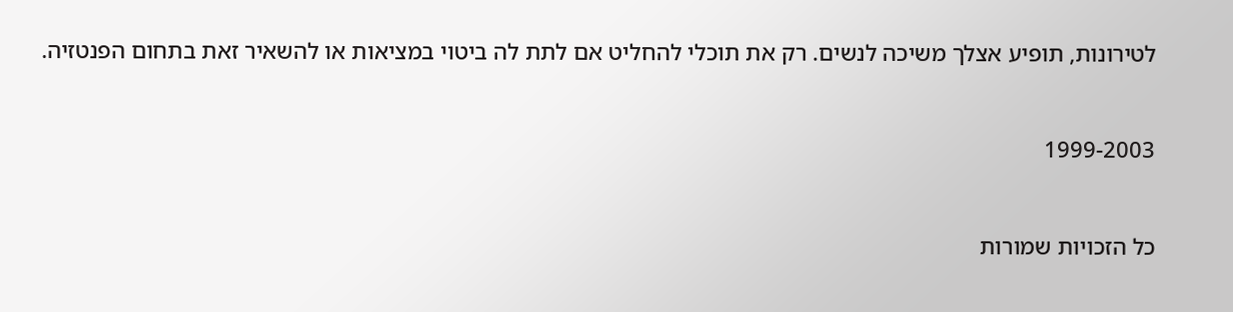לטירונות, תופיע אצלך משיכה לנשים. רק את תוכלי להחליט אם לתת לה ביטוי במציאות או להשאיר זאת בתחום הפנטזיה.



1999-2003



כל הזכויות שמורות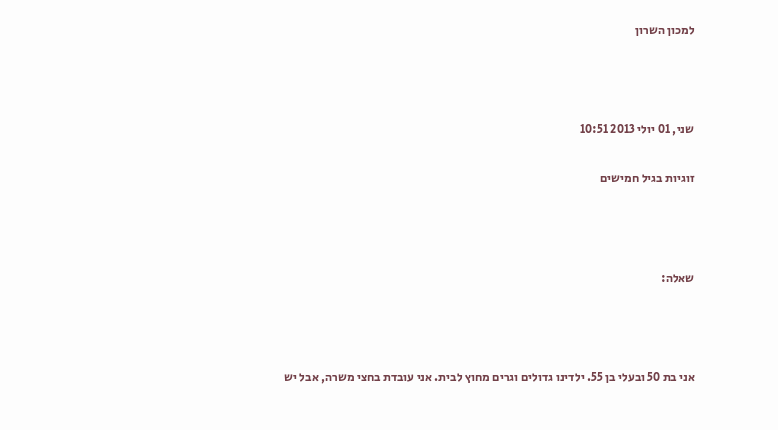למכון השרון



שני, 01 יולי 2013 10:51

זוגיות בגיל חמישים



שאלה:



אני בת 50 ובעלי בן 55. ילדינו גדולים וגרים מחוץ לבית. אני עובדת בחצי משרה, אבל יש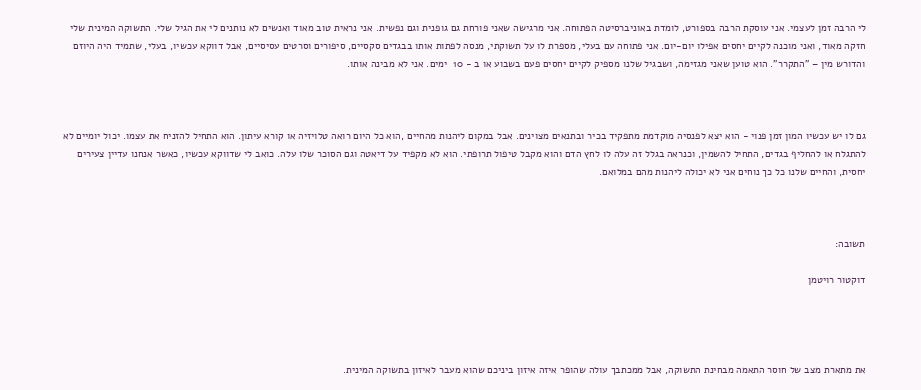לי הרבה זמן לעצמי. אני עוסקת הרבה בספורט, לומדת באוניברסיטה הפתוחה. אני מרגישה שאני פורחת גם גופנית וגם נפשית. אני נראית טוב מאוד ואנשים לא נותנים לי את הגיל שלי. התשוקה המינית שלי חזקה מאוד, ואני מוכנה לקיים יחסים אפילו יום-יום. אני פתוחה עם בעלי, מספרת לו על תשוקתי, מנסה לפתות אותו בבגדים סקסיים, סיפורים וסרטים עסיסיים, אבל דווקא עכשיו, בעלי, שתמיד היה היוזם והדורש מין – "התקרר". הוא טוען שאני מגזימה, ושבגיל שלנו מספיק לקיים יחסים פעם בשבוע או ב - 10  ימים. אני לא מבינה אותו.



גם לו יש עכשיו המון זמן פנוי - הוא יצא לפנסיה מוקדמת מתפקיד בכיר ובתנאים מצוינים. אבל במקום ליהנות מהחיים ,הוא כל היום רואה טלויזיה או קורא עיתון. הוא התחיל להזניח את עצמו. יכול יומיים לא להתגלח או להחליף בגדים, התחיל להשמין, וכנראה בגלל זה עלה לו לחץ הדם והוא מקבל טיפול תרופתי. הוא לא מקפיד על דיאטה וגם הסוכר שלו עלה. כואב לי שדווקא עכשיו, כאשר אנחנו עדיין צעירים יחסית, והחיים שלנו כל כך נוחים אני לא יכולה ליהנות מהם במלואם.



תשובה:

דוקטור רויטמן




את מתארת מצב של חוסר התאמה מבחינת התשוקה, אבל ממכתבך עולה שהופר איזה איזון ביניכם שהוא מעבר לאיזון בתשוקה המינית.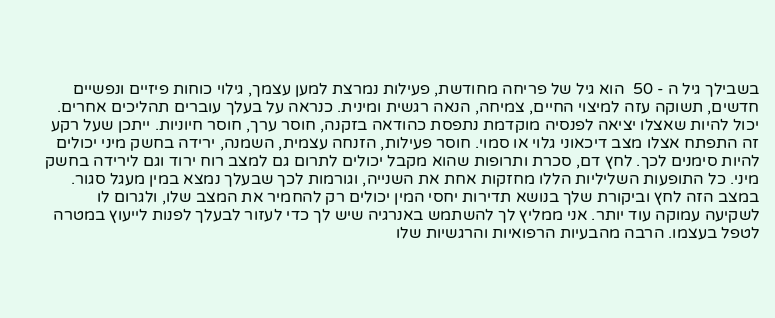בשבילך גיל ה - 50  הוא גיל של פריחה מחודשת, פעילות נמרצת למען עצמך, גילוי כוחות פיזיים ונפשיים חדשים, תשוקה עזה למיצוי החיים, צמיחה, הנאה רגשית ומינית. כנראה על בעלך עוברים תהליכים אחרים. יכול להיות שאצלו יציאה לפנסיה מוקדמת נתפסת כהודאה בזקנה, חוסר ערך, חוסר חיוניות. ייתכן שעל רקע זה התפתח אצלו מצב דיכאוני גלוי או סמוי. חוסר פעילות, הזנחה עצמית, השמנה, ירידה בחשק מיני יכולים להיות סימנים לכך. לחץ דם, סכרת ותרופות שהוא מקבל יכולים לתרום גם למצב רוח ירוד וגם לירידה בחשק מיני. כל התופעות השליליות הללו מחזקות אחת את השנייה, וגורמות לכך שבעלך נמצא במין מעגל סגור. במצב הזה לחץ וביקורת שלך בנושא תדירות יחסי המין יכולים רק להחמיר את המצב שלו, ולגרום לו לשקיעה עמוקה עוד יותר. אני ממליץ לך להשתמש באנרגיה שיש לך כדי לעזור לבעלך לפנות לייעוץ במטרה לטפל בעצמו. הרבה מהבעיות הרפואיות והרגשיות שלו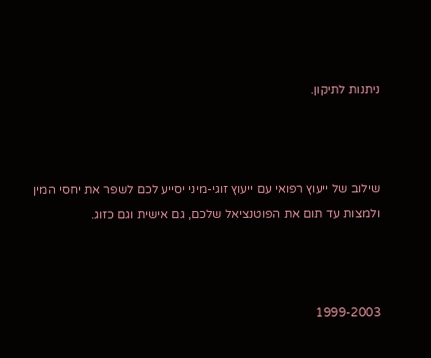ניתנות לתיקון.



שילוב של ייעוץ רפואי עם ייעוץ זוגי-מיני יסייע לכם לשפר את יחסי המין ולמצות עד תום את הפוטנציאל שלכם, גם אישית וגם כזוג.



1999-2003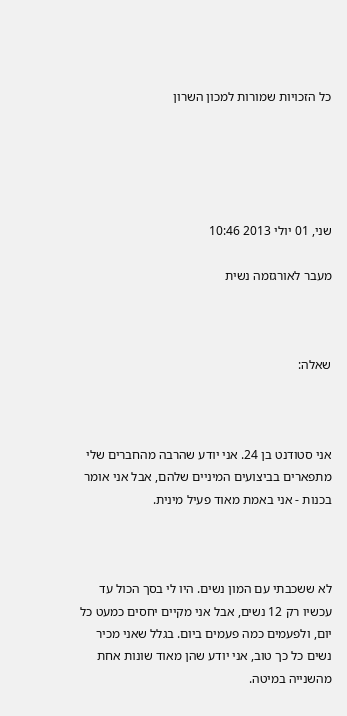כל הזכויות שמורות למכון השרון





שני, 01 יולי 2013 10:46

מעבר לאורגזמה נשית



שאלה:



אני סטודנט בן 24. אני יודע שהרבה מהחברים שלי מתפארים בביצועים המיניים שלהם, אבל אני אומר בכנות - אני באמת מאוד פעיל מינית.



לא ששכבתי עם המון נשים. היו לי בסך הכול עד עכשיו רק 12 נשים, אבל אני מקיים יחסים כמעט כל יום, ולפעמים כמה פעמים ביום. בגלל שאני מכיר נשים כל כך טוב, אני יודע שהן מאוד שונות אחת מהשנייה במיטה.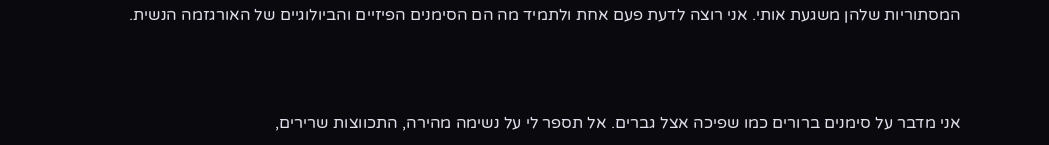המסתוריות שלהן משגעת אותי. אני רוצה לדעת פעם אחת ולתמיד מה הם הסימנים הפיזיים והביולוגיים של האורגזמה הנשית.



אני מדבר על סימנים ברורים כמו שפיכה אצל גברים. אל תספר לי על נשימה מהירה, התכווצות שרירים,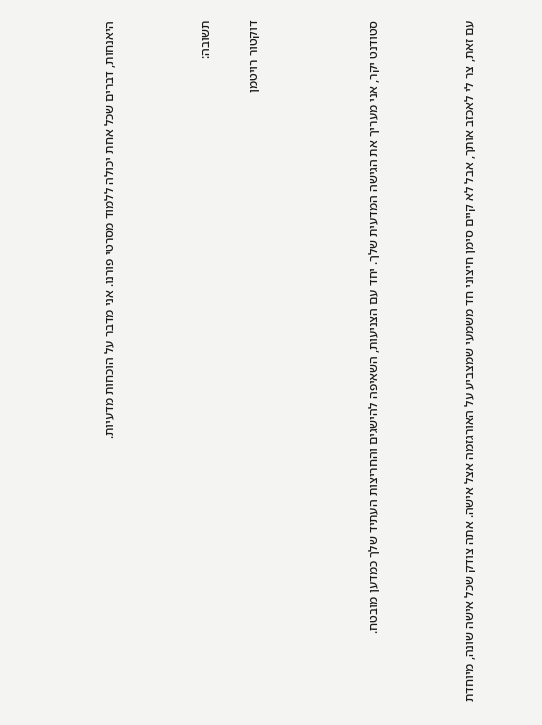היאנחות, דברים שכל אחת יכולה ללמוד מסרטי פורנו. אני מדבר על הוכחות מדעיות.



תשובה:

דוקטור רויטמן




סטודנט יקר, אני מעריך את הגישה המדעית שלך. יחד עם הצניעות, השאיפה להישגים והחריצות העתיד שלך כמדען מובטח.



עם זאת, צר לי לאכזב אותך, אבל לא קיים סימן חיצוני חד משמעי שמצביע על האורגזמה אצל אישה. אתה צודק שכל אישה שונה, מיוחדת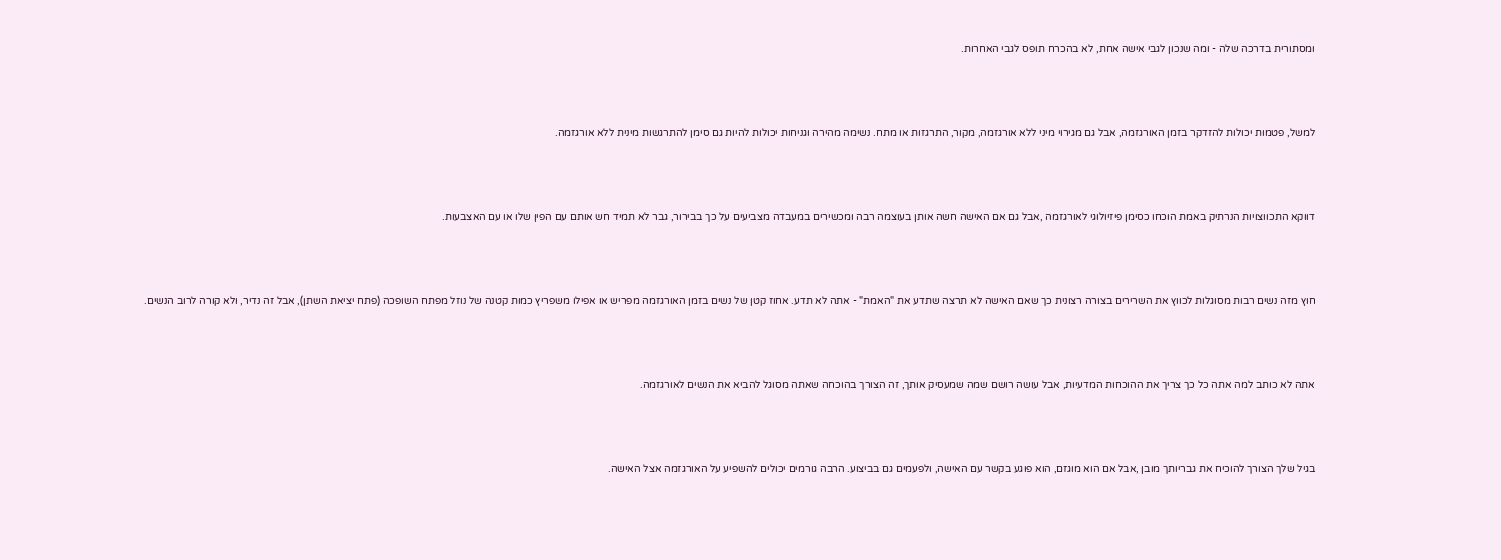ומסתורית בדרכה שלה - ומה שנכון לגבי אישה אחת, לא בהכרח תופס לגבי האחרות.



למשל, פטמות יכולות להזדקר בזמן האורגזמה, אבל גם מגירוי מיני ללא אורגזמה, מקור, התרגזות או מתח. נשימה מהירה וגניחות יכולות להיות גם סימן להתרגשות מינית ללא אורגזמה.



דווקא התכווצויות הנרתיק באמת הוכחו כסימן פיזיולוגי לאורגזמה ,אבל גם אם האישה חשה אותן בעוצמה רבה ומכשירים במעבדה מצביעים על כך בבירור, גבר לא תמיד חש אותם עם הפין שלו או עם האצבעות.



חוץ מזה נשים רבות מסוגלות לכווץ את השרירים בצורה רצונית כך שאם האישה לא תרצה שתדע את "האמת" - אתה לא תדע. אחוז קטן של נשים בזמן האורגזמה מפריש או אפילו משפריץ כמות קטנה של נוזל מפתח השופכה (פתח יציאת השתן), אבל זה נדיר, ולא קורה לרוב הנשים.



אתה לא כותב למה אתה כל כך צריך את ההוכחות המדעיות, אבל עושה רושם שמה שמעסיק אותך, זה הצורך בהוכחה שאתה מסוגל להביא את הנשים לאורגזמה.



בגיל שלך הצורך להוכיח את גבריותך מובן ,אבל אם הוא מוגזם, הוא פוגע בקשר עם האישה, ולפעמים גם בביצוע. הרבה גורמים יכולים להשפיע על האורגזמה אצל האישה.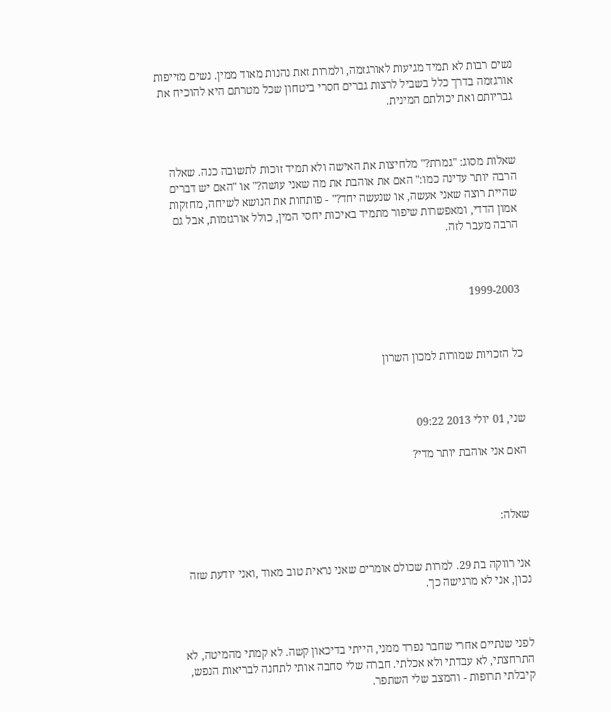נשים רבות לא תמיד מגיעות לאורגזמה, ולמרות זאת נהנות מאוד ממין. נשים מזייפות אורגזמה בדרך כלל בשביל לרצות גברים חסרי ביטחון שכל מטרתם היא להוכיח את גבריותם ואת יכולתם המינית.



שאלות מסוג: "גמרת?" מלחיצות את האישה ולא תמיד זוכות לתשובה כנה. שאלה הרבה יותר עדינה כמו:" האם את אוהבת את מה שאני עושה?" או "האם יש דברים שהיית רוצה שאני אעשה, או שנעשה יחד?" - פותחות את הנושא לשיחה, מחזקות אמון הדדי, ומאפשרות שיפור מתמיד באיכות יחסי המין, כולל אורגזמות, אבל גם הרבה מעבר לזה.



1999-2003



כל הזכויות שמורות למכון השרון



שני, 01 יולי 2013 09:22

האם אני אוהבת יותר מדי?



שאלה:


אני רווקה בת 29. למרות שכולם אומרים שאני נראית טוב מאוד ,ואני יודעת שזה נכון, אני לא מרגישה כך.



לפני שנתיים אחרי שחבר נפרד ממני, הייתי בדיכאון קשה. לא קמתי מהמיטה, לא התרחצתי, לא עבדתי ולא אכלתי. חברה שלי סחבה אותי לתחנה לבריאות הנפש, קיבלתי תרופות - והמצב שלי השתפר.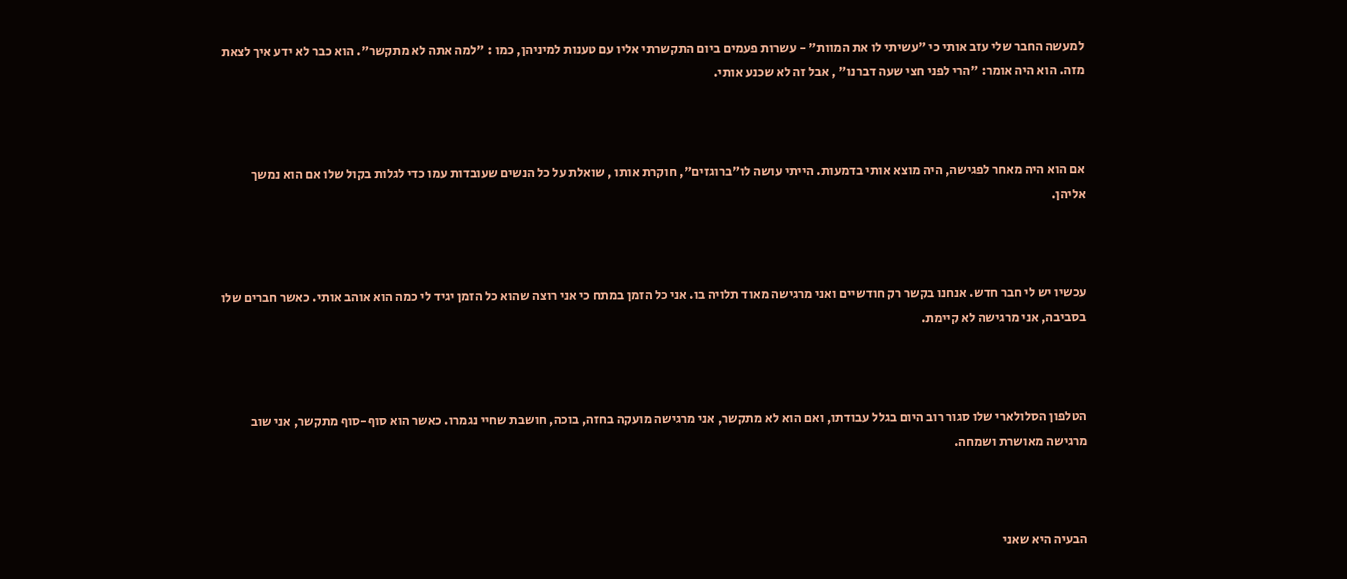למעשה החבר שלי עזב אותי כי "עשיתי לו את המוות" - עשרות פעמים ביום התקשרתי אליו עם טענות למיניהן, כמו : "למה אתה לא מתקשר". הוא כבר לא ידע איך לצאת מזה. הוא היה אומר: "הרי לפני חצי שעה דברנו" , אבל זה לא שכנע אותי.



אם הוא היה מאחר לפגישה, היה מוצא אותי בדמעות. הייתי עושה לו"ברוגזים", חוקרת אותו , שואלת על כל הנשים שעובדות עמו כדי לגלות בקול שלו אם הוא נמשך אליהן.



עכשיו יש לי חבר חדש. אנחנו בקשר רק חודשיים ואני מרגישה מאוד תלויה בו. אני כל הזמן במתח כי אני רוצה שהוא כל הזמן יגיד לי כמה הוא אוהב אותי. כאשר חברים שלו בסביבה, אני מרגישה לא קיימת.



הטלפון הסלולארי שלו סגור רוב היום בגלל עבודתו, ואם הוא לא מתקשר, אני מרגישה מועקה בחזה, בוכה, חושבת שחיי נגמרו. כאשר הוא סוף-סוף מתקשר, אני שוב מרגישה מאושרת ושמחה.



הבעיה היא שאני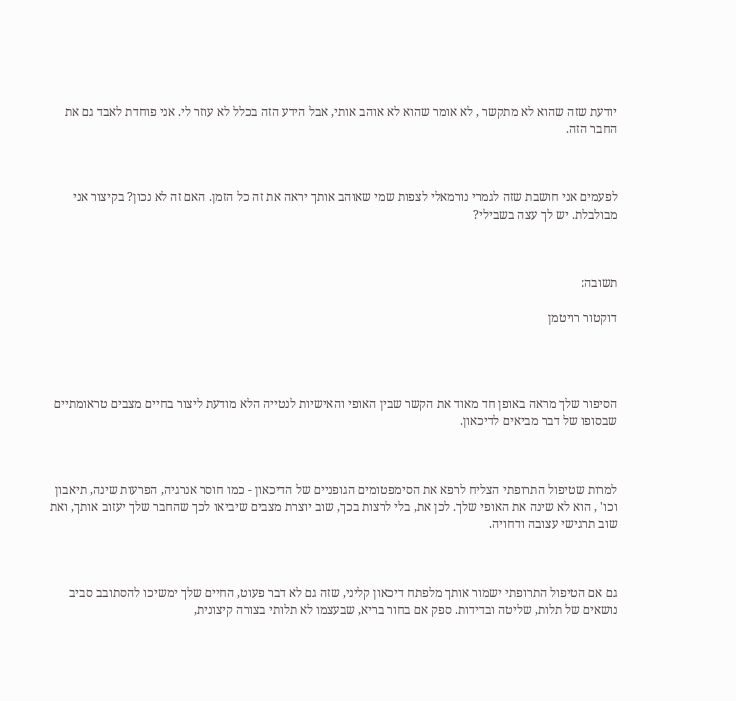יודעת שזה שהוא לא מתקשר , לא אומר שהוא לא אוהב אותי, אבל הידע הזה בכלל לא עוזר לי. אני פוחדת לאבד גם את החבר הזה.



לפעמים אני חושבת שזה לגמרי נורמאלי לצפות שמי שאוהב אותך יראה את זה כל הזמן. האם זה לא נכון? בקיצור אני מבולבלת. יש לך עצה בשבילי?



תשובה:

דוקטור רויטמן




הסיפור שלך מראה באופן חד מאוד את הקשר שבין האופי והאישיות לנטייה הלא מודעת ליצור בחיים מצבים טראומתיים שבסופו של דבר מביאים לדיכאון.



למרות שטיפול התרופתי הצליח לרפא את הסימפטומים הגופניים של הדיכאון - כמו חוסר אנרגיה, הפרעות שינה, תיאבון וכו' , הוא לא שינה את האופי שלך. לכן את, בלי לרצות בכך, שוב יוצרת מצבים שיביאו לכך שהחבר שלך יעזוב אותך, ואת שוב תרגישי עצובה ודחויה.



גם אם הטיפול התרופתי ישמור אותך מלפתח דיכאון קליני, שזה גם לא דבר פעוט, החיים שלך ימשיכו להסתובב סביב נושאים של תלות, שליטה ובדידות. ספק אם בחור בריא, שבעצמו לא תלותי בצורה קיצונית,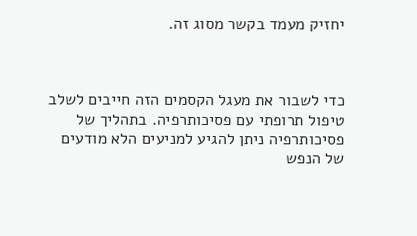יחזיק מעמד בקשר מסוג זה.



כדי לשבור את מעגל הקסמים הזה חייבים לשלב טיפול תרופתי עם פסיכותרפיה. בתהליך של פסיכותרפיה ניתן להגיע למניעים הלא מודעים של הנפש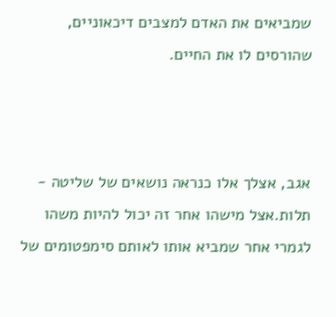שמביאים את האדם למצבים דיכאוניים, שהורסים לו את החיים.



אגב, אצלך אלו כנראה נושאים של שליטה - תלות.אצל מישהו אחר זה יכול להיות משהו לגמרי אחר שמביא אותו לאותם סימפטומים של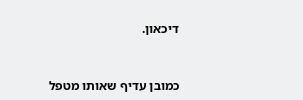דיכאון.



כמובן עדיף שאותו מטפל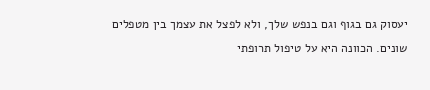יעסוק גם בגוף וגם בנפש שלך, ולא לפצל את עצמך בין מטפלים שונים. הכוונה היא על טיפול תרופתי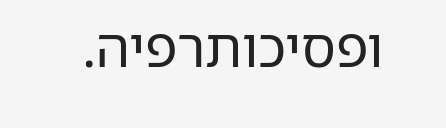ופסיכותרפיה.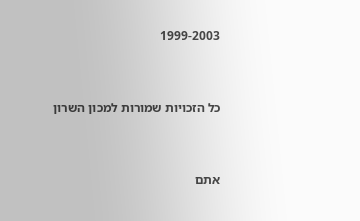1999-2003



כל הזכויות שמורות למכון השרון



אתם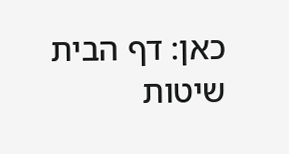כאן: דף הבית שיטות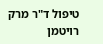טיפול ד"ר מרק רויטמן